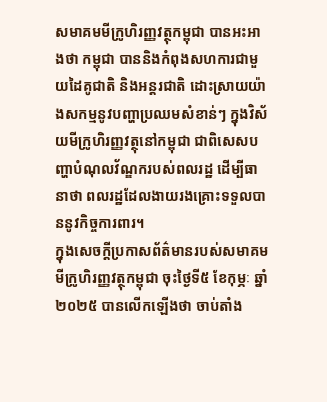សមាគមមីក្រូហិរញ្ញវត្ថុកម្ពុជា បានអះអាងថា កម្ពុជា បាននិងកំពុងសហការជាមួយដៃគូជាតិ និងអន្តរជាតិ ដោះស្រាយយ៉ាងសកម្មនូវបញ្ហាប្រឈមសំខាន់ៗ ក្នុងវិស័យមីក្រូហិរញ្ញវត្ថុនៅកម្ពុជា ជាពិសេសបញ្ហាបំណុលវ័ណ្ឌករបស់ពលរដ្ឋ ដើម្បីធានាថា ពលរដ្ឋដែលងាយរងគ្រោះទទួលបាននូវកិច្ចការពារ។
ក្នុងសេចក្តីប្រកាសព័ត៌មានរបស់សមាគមមីក្រូហិរញ្ញវត្ថុកម្ពុជា ចុះថ្ងៃទី៥ ខែកុម្ភៈ ឆ្នាំ២០២៥ បានលើកឡើងថា ចាប់តាំង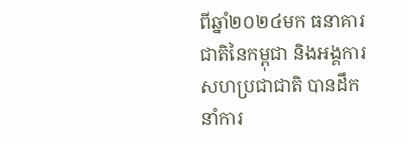ពីឆ្នាំ២០២៤មក ធនាគារជាតិនៃកម្ពុជា និងអង្គការសហប្រជាជាតិ បានដឹកនាំការ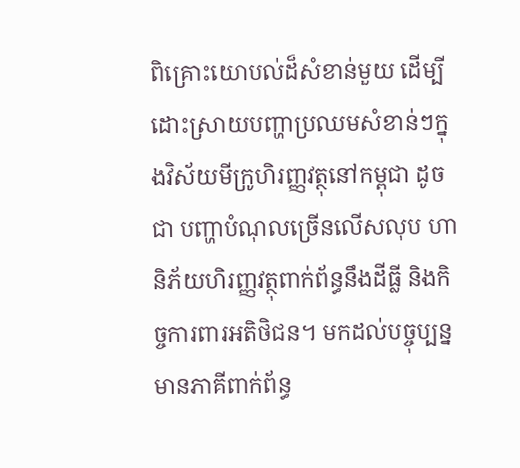ពិគ្រោះយោបល់ដ៏សំខាន់មួយ ដើម្បីដោះស្រាយបញ្ហាប្រឈមសំខាន់ៗក្នុងវិស័យមីក្រូហិរញ្ញវត្ថុនៅកម្ពុជា ដូចជា បញ្ហាបំណុលច្រើនលើសលុប ហានិភ័យហិរញ្ញវត្ថុពាក់ព័ន្ធនឹងដីធ្លី និងកិច្ចការពារអតិថិជន។ មកដល់បច្ចុប្បន្ន មានភាគីពាក់ព័ន្ធ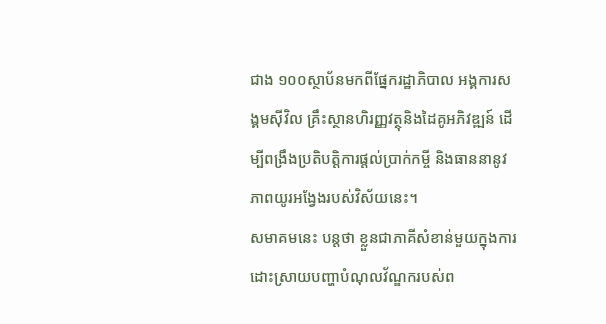ជាង ១០០ស្ថាប័នមកពីផ្នែករដ្ឋាភិបាល អង្គការសង្គមស៊ីវិល គ្រឹះស្ថានហិរញ្ញវត្ថុនិងដៃគូអភិវឌ្ឍន៍ ដើម្បីពង្រឹងប្រតិបត្តិការផ្តល់ប្រាក់កម្ចី និងធាននានូវភាពយូរអង្វែងរបស់វិស័យនេះ។
សមាគមនេះ បន្តថា ខ្លួនជាភាគីសំខាន់មួយក្នុងការដោះស្រាយបញ្ហាបំណុលវ័ណ្ឌករបស់ព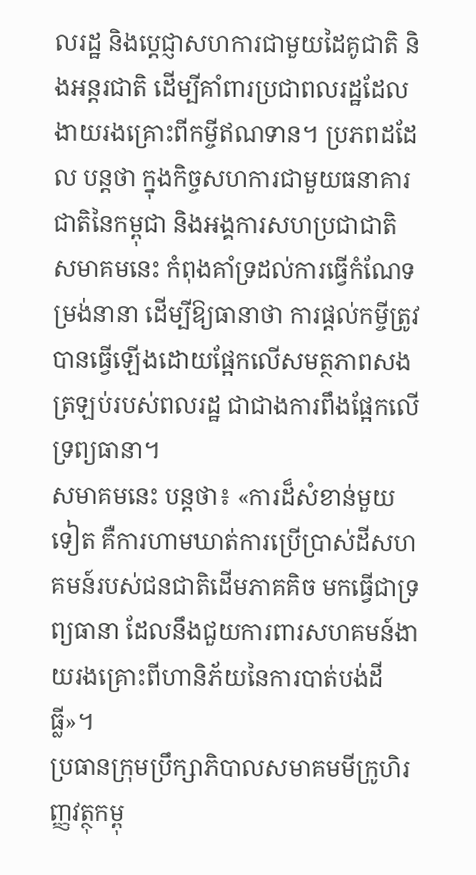លរដ្ឋ និងប្ដេជ្ញាសហការជាមួយដៃគូជាតិ និងអន្ដរជាតិ ដើម្បីគាំពារប្រជាពលរដ្ឋដែលងាយរងគ្រោះពីកម្ចីឥណទាន។ ប្រភពដដែល បន្តថា ក្នុងកិច្ចសហការជាមួយធនាគារជាតិនៃកម្ពុជា និងអង្គការសហប្រជាជាតិ សមាគមនេះ កំពុងគាំទ្រដល់ការធ្វើកំណែទម្រង់នានា ដើម្បីឱ្យធានាថា ការផ្ដល់កម្ចីត្រូវបានធ្វើឡើងដោយផ្អែកលើសមត្ថភាពសងត្រឡប់របស់ពលរដ្ឋ ជាជាងការពឹងផ្អែកលើទ្រព្យធានា។
សមាគមនេះ បន្តថា៖ «ការដ៏សំខាន់មួយទៀត គឺការហាមឃាត់ការប្រើប្រាស់ដីសហគមន៍របស់ជនជាតិដើមភាគគិច មកធ្វើជាទ្រព្យធានា ដែលនឹងជួយការពារសហគមន៍ងាយរងគ្រោះពីហានិភ័យនៃការបាត់បង់ដីធ្លី»។
ប្រធានក្រុមប្រឹក្សាភិបាលសមាគមមីក្រូហិរញ្ញវត្ថុកម្ពុ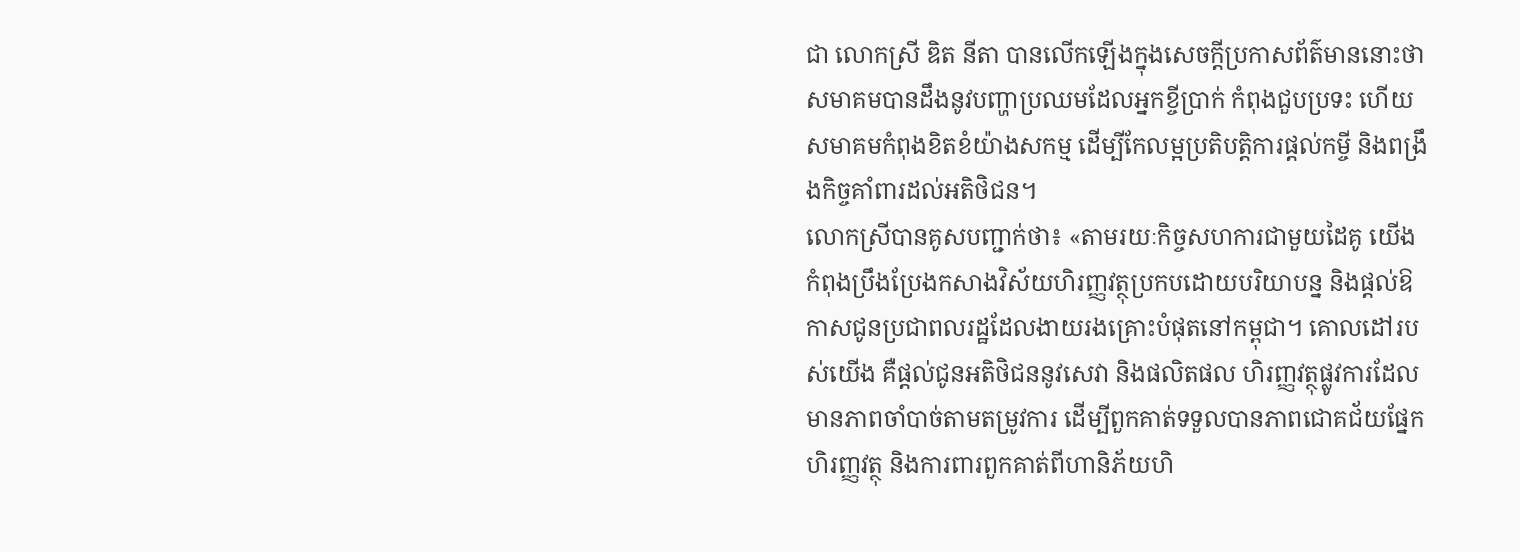ជា លោកស្រី ឌិត នីតា បានលើកឡើងក្នុងសេចក្ដីប្រកាសព័ត៌មាននោះថា សមាគមបានដឹងនូវបញ្ហាប្រឈមដែលអ្នកខ្ចីប្រាក់ កំពុងជួបប្រទះ ហើយសមាគមកំពុងខិតខំយ៉ាងសកម្ម ដើម្បីកែលម្អប្រតិបត្តិការផ្ដល់កម្ចី និងពង្រឹងកិច្ចគាំពារដល់អតិថិជន។
លោកស្រីបានគូសបញ្ជាក់ថា៖ «តាមរយៈកិច្ចសហការជាមួយដៃគូ យើងកំពុងប្រឹងប្រែងកសាងវិស័យហិរញ្ញវត្ថុប្រកបដោយបរិយាបន្ន និងផ្តល់ឱកាសជូនប្រជាពលរដ្ឋដែលងាយរងគ្រោះបំផុតនៅកម្ពុជា។ គោលដៅរបស់យើង គឺផ្តល់ជូនអតិថិជននូវសេវា និងផលិតផល ហិរញ្ញវត្ថុផ្លូវការដែលមានភាពចាំបាច់តាមតម្រូវការ ដើម្បីពួកគាត់ទទួលបានភាពជោគជ័យផ្នែកហិរញ្ញវត្ថុ និងការពារពួកគាត់ពីហានិភ័យហិ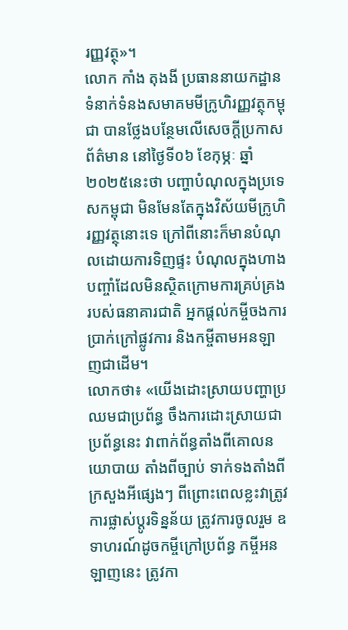រញ្ញវត្ថុ»។
លោក កាំង តុងងី ប្រធាននាយកដ្ឋានទំនាក់ទំនងសមាគមមីក្រូហិរញ្ញវត្ថុកម្ពុជា បានថ្លែងបន្ថែមលើសេចក្តីប្រកាសព័ត៌មាន នៅថ្ងៃទី០៦ ខែកុម្ភៈ ឆ្នាំ២០២៥នេះថា បញ្ហាបំណុលក្នុងប្រទេសកម្ពុជា មិនមែនតែក្នុងវិស័យមីក្រូហិរញ្ញវត្ថុនោះទេ ក្រៅពីនោះក៏មានបំណុលដោយការទិញផ្ទះ បំណុលក្នុងហាងបញ្ចាំដែលមិនស្ថិតក្រោមការគ្រប់គ្រងរបស់ធនាគារជាតិ អ្នកផ្តល់កម្ចីចងការប្រាក់ក្រៅផ្លូវការ និងកម្ចីតាមអនឡាញជាដើម។
លោកថា៖ «យើងដោះស្រាយបញ្ហាប្រឈមជាប្រព័ន្ធ ចឹងការដោះស្រាយជាប្រព័ន្ធនេះ វាពាក់ព័ន្ធតាំងពីគោលនយោបាយ តាំងពីច្បាប់ ទាក់ទងតាំងពីក្រសួងអីផ្សេងៗ ពីព្រោះពេលខ្លះវាត្រូវការផ្លាស់ប្តូរទិន្នន័យ ត្រូវការចូលរួម ឧទាហរណ៍ដូចកម្ចីក្រៅប្រព័ន្ធ កម្ចីអនឡាញនេះ ត្រូវកា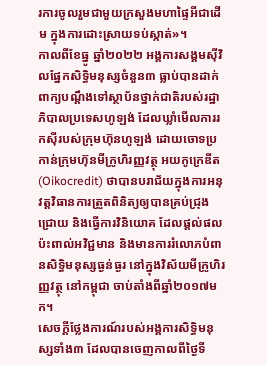រការចូលរួមជាមួយក្រសួងមហាផ្ទៃអីជាដើម ក្នុងការដោះស្រាយទប់ស្កាត់»។
កាលពីខែធ្នូ ឆ្នាំ២០២២ អង្គការសង្គមស៊ីវិលផ្នែកសិទ្ធិមនុស្សចំនួន៣ ធ្លាប់បានដាក់ពាក្យបណ្តឹងទៅស្ថាប័នថ្នាក់ជាតិរបស់រដ្ឋាភិបាលប្រទេសហូឡង់ ដែលឃ្លាំមើលការរកស៊ីរបស់ក្រុមហ៊ុនហូឡង់ ដោយចោទប្រកាន់ក្រុមហ៊ុនមីក្រូហិរញ្ញវត្ថុ អយកូក្រេឌីត (Oikocredit) ថាបានបរាជ័យក្នុងការអនុវត្តវិធានការត្រួតពិនិត្យឲ្យបានគ្រប់ជ្រុងជ្រោយ និងធ្វើការវិនិយោគ ដែលផ្ដល់ផលប៉ះពាល់អវិជ្ជមាន និងមានការរំលោភបំពានសិទ្ធិមនុស្សធ្ងន់ធ្ងរ នៅក្នុងវិស័យមីក្រូហិរញ្ញវត្ថុ នៅកម្ពុជា ចាប់តាំងពីឆ្នាំ២០១៧មក។
សេចក្តីថ្លែងការណ៍របស់អង្គការសិទ្ធិមនុស្សទាំង៣ ដែលបានចេញកាលពីថ្ងៃទី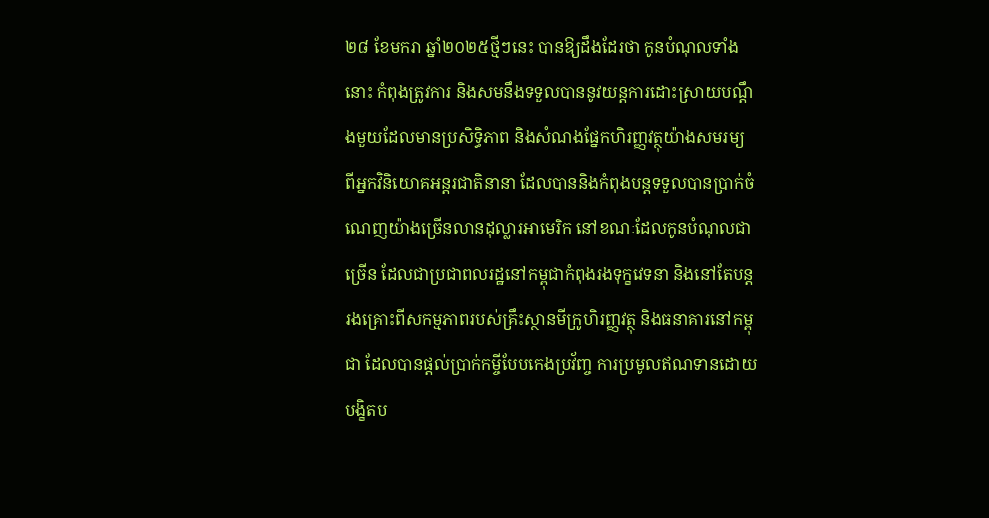២៨ ខែមករា ឆ្នាំ២០២៥ថ្មីៗនេះ បានឱ្យដឹងដែរថា កូនបំណុលទាំងនោះ កំពុងត្រូវការ និងសមនឹងទទួលបាននូវយន្តការដោះស្រាយបណ្តឹងមួយដែលមានប្រសិទិ្ធភាព និងសំណងផ្នែកហិរញ្ញវត្ថុយ៉ាងសមរម្យ ពីអ្នកវិនិយោគអន្តរជាតិនានា ដែលបាននិងកំពុងបន្តទទួលបានប្រាក់ចំណេញយ៉ាងច្រើនលានដុល្លារអាមេរិក នៅខណៈដែលកូនបំណុលជាច្រើន ដែលជាប្រជាពលរដ្ឋនៅកម្ពុជាកំពុងរងទុក្ខវេទនា និងនៅតែបន្តរងគ្រោះពីសកម្មភាពរបស់គ្រឹះស្ថានមីក្រូហិរញ្ញវត្ថុ និងធនាគារនៅកម្ពុជា ដែលបានផ្តល់ប្រាក់កម្ចីបែបកេងប្រវ័ញ្ច ការប្រមូលឥណទានដោយបង្ខិតប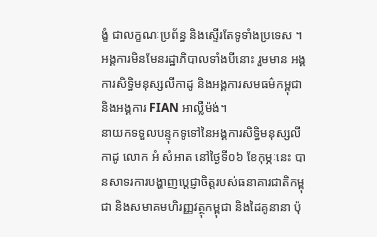ង្ខំ ជាលក្ខណៈប្រព័ន្ធ និងស្ទើរតែទូទាំងប្រទេស ។
អង្គការមិនមែនរដ្ឋាភិបាលទាំងបីនោះ រួមមាន អង្គការសិទ្ធិមនុស្សលីកាដូ និងអង្គការសមធម៌កម្ពុជា និងអង្គការ FIAN អាល្លឺម៉ង់។
នាយកទទួលបន្ទុកទូទៅនៃអង្គការសិទ្ធិមនុស្សលីកាដូ លោក អំ សំអាត នៅថ្ងៃទី០៦ ខែកុម្ភៈនេះ បានសាទរការបង្ហាញប្តេជ្ញាចិត្តរបស់ធនាគារជាតិកម្ពុជា និងសមាគមហិរញ្ញវត្ថុកម្ពុជា និងដៃគូនានា ប៉ុ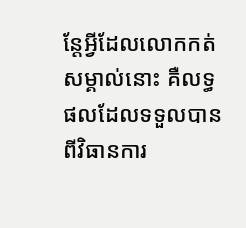ន្តែអ្វីដែលលោកកត់សម្គាល់នោះ គឺលទ្ធផលដែលទទួលបានពីវិធានការ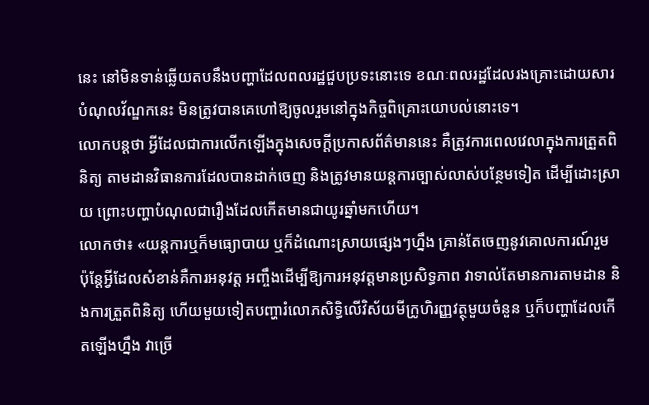នេះ នៅមិនទាន់ឆ្លើយតបនឹងបញ្ហាដែលពលរដ្ឋជួបប្រទះនោះទេ ខណៈពលរដ្ឋដែលរងគ្រោះដោយសារបំណុលវ័ណ្ឌកនេះ មិនត្រូវបានគេហៅឱ្យចូលរួមនៅក្នុងកិច្ចពិគ្រោះយោបល់នោះទេ។
លោកបន្តថា អ្វីដែលជាការលើកឡើងក្នុងសេចក្តីប្រកាសព័ត៌មាននេះ គឺត្រូវការពេលវេលាក្នុងការត្រួតពិនិត្យ តាមដានវិធានការដែលបានដាក់ចេញ និងត្រូវមានយន្តការច្បាស់លាស់បន្ថែមទៀត ដើម្បីដោះស្រាយ ព្រោះបញ្ហាបំណុលជារឿងដែលកើតមានជាយូរឆ្នាំមកហើយ។
លោកថា៖ «យន្តការឬក៏មធ្យោបាយ ឬក៏ដំណោះស្រាយផ្សេងៗហ្នឹង គ្រាន់តែចេញនូវគោលការណ៍រួម ប៉ុន្តែអ្វីដែលសំខាន់គឺការអនុវត្ត អញ្ចឹងដើម្បីឱ្យការអនុវត្តមានប្រសិទ្ធភាព វាទាល់តែមានការតាមដាន និងការត្រួតពិនិត្យ ហើយមួយទៀតបញ្ហារំលោភសិទ្ធិលើវិស័យមីក្រូហិរញ្ញវត្ថុមួយចំនួន ឬក៏បញ្ហាដែលកើតឡើងហ្នឹង វាច្រើ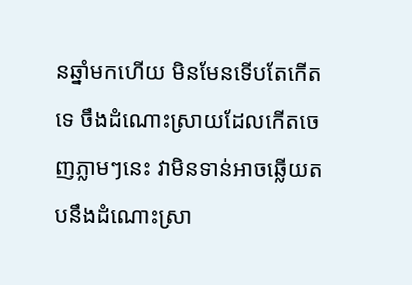នឆ្នាំមកហើយ មិនមែនទើបតែកើតទេ ចឹងដំណោះស្រាយដែលកើតចេញភ្លាមៗនេះ វាមិនទាន់អាចឆ្លើយតបនឹងដំណោះស្រា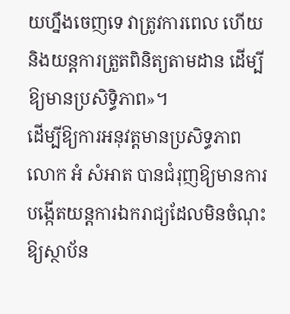យហ្នឹងចេញទេ វាត្រូវការពេល ហើយនិងយន្តការត្រួតពិនិត្យតាមដាន ដើម្បីឱ្យមានប្រសិទ្ធិភាព»។
ដើម្បីឱ្យការអនុវត្តមានប្រសិទ្ធភាព លោក អំ សំអាត បានជំរុញឱ្យមានការបង្កើតយន្ដការឯករាជ្យដែលមិនចំណុះឱ្យស្ថាប័ន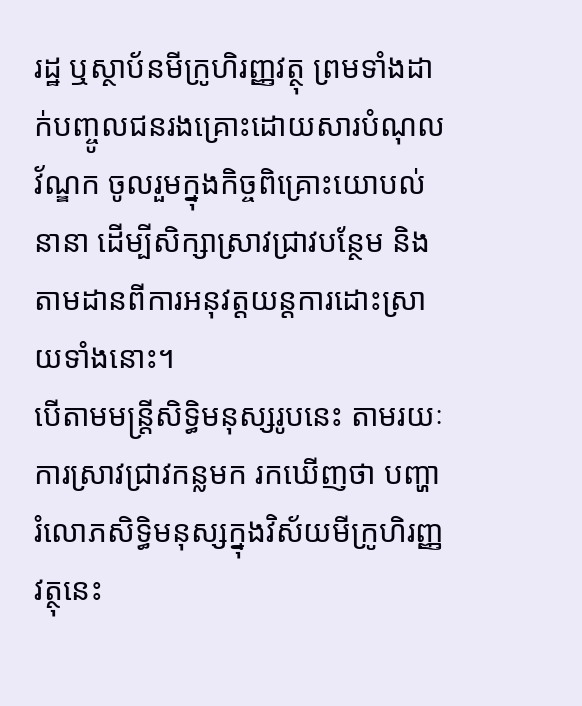រដ្ឋ ឬស្ថាប័នមីក្រូហិរញ្ញវត្ថុ ព្រមទាំងដាក់បញ្ចូលជនរងគ្រោះដោយសារបំណុលវ័ណ្ឌក ចូលរួមក្នុងកិច្ចពិគ្រោះយោបល់នានា ដើម្បីសិក្សាស្រាវជ្រាវបន្ថែម និងតាមដានពីការអនុវត្តយន្តការដោះស្រាយទាំងនោះ។
បើតាមមន្ត្រីសិទ្ធិមនុស្សរូបនេះ តាមរយៈការស្រាវជ្រាវកន្លមក រកឃើញថា បញ្ហារំលោភសិទ្ធិមនុស្សក្នុងវិស័យមីក្រូហិរញ្ញវត្ថុនេះ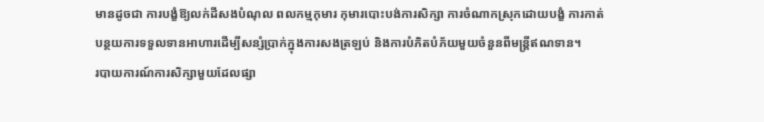មានដូចជា ការបង្ខំឱ្យលក់ដីសងបំណុល ពលកម្មកុមារ កុមារបោះបង់ការសិក្សា ការចំណាកស្រុកដោយបង្ខំ ការកាត់បន្ថយការទទួលទានអាហារដើម្បីសន្សំប្រាក់ក្នុងការសងត្រឡប់ និងការបំភិតបំភ័យមួយចំនួនពីមន្ត្រីឥណទាន។
របាយការណ៍ការសិក្សាមួយដែលផ្សា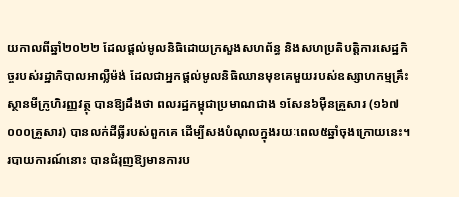យកាលពីឆ្នាំ២០២២ ដែលផ្តល់មូលនិធិដោយក្រសួងសហព័ន្ធ និងសហប្រតិបត្តិការសេដ្ឋកិច្ចរបស់រដ្ឋាភិបាលអាល្លឺម៉ង់ ដែលជាអ្នកផ្តល់មូលនិធិឈានមុខគេមួយរបស់ឧស្សាហកម្មគ្រឹះស្ថានមីក្រូហិរញ្ញវត្ថុ បានឱ្យដឹងថា ពលរដ្ឋកម្ពុជាប្រមាណជាង ១សែន៦ម៉ឺនគ្រួសារ (១៦៧ ០០០គ្រួសារ) បានលក់ដីធ្លីរបស់ពួកគេ ដើម្បីសងបំណុលក្នុងរយៈពេល៥ឆ្នាំចុងក្រោយនេះ។ របាយការណ៍នោះ បានជំរុញឱ្យមានការប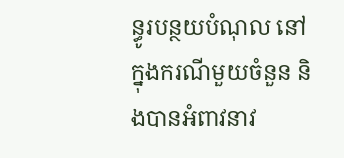ន្ធូរបន្ថយបំណុល នៅក្នុងករណីមួយចំនួន និងបានអំពាវនាវ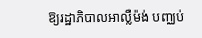ឱ្យរដ្ឋាភិបាលអាល្លឺម៉ង់ បញ្ឈប់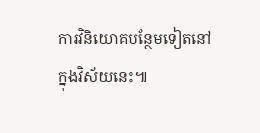ការវិនិយោគបន្ថែមទៀតនៅក្នុងវិស័យនេះ៕